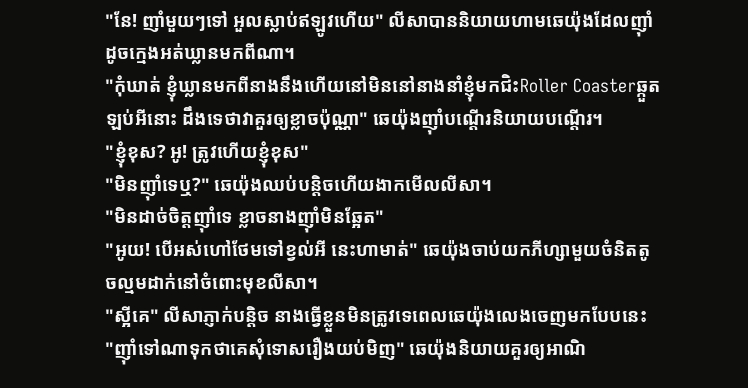"នែ! ញាំមួយៗទៅ អួលស្លាប់ឥឡូវហើយ" លីសាបាននិយាយហាមឆេយ៉ុងដែលញ៉ាំដូចក្មេងអត់ឃ្លានមកពីណា។
"កុំឃាត់ ខ្ញុំឃ្លានមកពីនាងនឹងហើយនៅមិននៅនាងនាំខ្ញុំមកជិះRoller Coasterឆ្កួតឡប់អីនោះ ដឹងទេថាវាគួរឲ្យខ្លាចប៉ុណ្ណា" ឆេយ៉ុងញ៉ាំបណ្តើរនិយាយបណ្តើរ។
"ខ្ញុំខុស? អូ! ត្រូវហើយខ្ញុំខុស"
"មិនញ៉ាំទេឬ?" ឆេយ៉ុងឈប់បន្តិចហើយងាកមើលលីសា។
"មិនដាច់ចិត្តញ៉ាំទេ ខ្លាចនាងញ៉ាំមិនឆ្អែត"
"អូយ! បើអស់ហៅថែមទៅខ្វល់អី នេះហាមាត់" ឆេយ៉ុងចាប់យកភីហ្សាមួយចំនិតតូចល្មមដាក់នៅចំពោះមុខលីសា។
"ស្អីគេ" លីសាភ្ញាក់បន្តិច នាងធ្វើខ្លួនមិនត្រូវទេពេលឆេយ៉ុងលេងចេញមកបែបនេះ
"ញ៉ាំទៅណាទុកថាគេសុំទោសរឿងយប់មិញ" ឆេយ៉ុងនិយាយគួរឲ្យអាណិ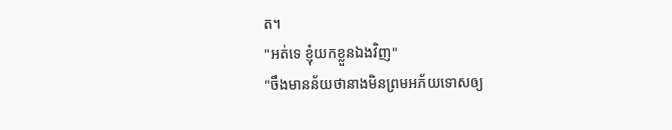ត។
"អត់ទេ ខ្ញុំយកខ្លួនឯងវិញ"
"ចឹងមានន័យថានាងមិនព្រមអភ័យទោសឲ្យ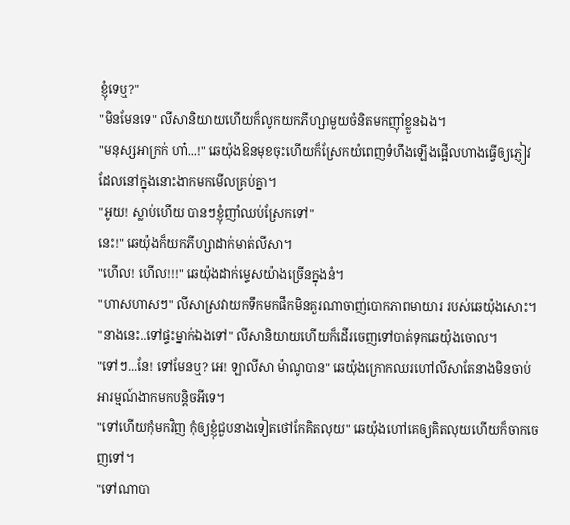ខ្ញុំទេឬ?"
"មិនមែនទេ" លីសានិយាយហើយក៏លូកយកភីហ្សាមួយចំនិតមកញ៉ាំខ្លួនឯង។
"មនុស្សអាក្រក់ ហា៎...!" ឆេយ៉ុងឱនមុខចុះហើយក៏ស្រែកយំពេញទំហឹងឡើងផ្អើលហាងធ្វើឲ្យភ្ញៀវដែលនៅក្នុងនោះងាកមកមើលគ្រប់គ្នា។
"អូយ! ស្លាប់ហើយ បានៗខ្ញុំញាំឈប់ស្រែកទៅ"
នេះ!" ឆេយ៉ុងក៏យកភីហ្សាដាក់មាត់លីសា។
"ហើល! ហើល!!!" ឆេយ៉ុងដាក់ម្ទេសយ៉ាងច្រើនក្នុងនំ។
"ហាសហាសៗ" លីសាស្រវាយកទឹកមកផឹកមិនគួរណាចាញ់បោកភាពមាយារ របស់ឆេយ៉ុងសោះ។
"នាងនេះ..ទៅផ្ទះម្នាក់ឯងទៅ" លីសានិយាយហើយក៏ដើរចេញទៅបាត់ទុកឆេយ៉ុងចោល។
"ទៅៗ...នែ! ទៅមែនឬ? អេ! ឡាលីសា ម៉ាណូបាន" ឆេយ៉ុងក្រោកឈរហៅលីសាតែនាងមិនចាប់អារម្មណ៍ងាកមកបន្តិចអីទេ។
"ទៅហើយកុំមកវិញ កុំឲ្យខ្ញុំជួបនាងទៀតថៅកែគិតលុយ" ឆេយ៉ុងហៅគេឲ្យគិតលុយហើយក៏ចាកចេញទៅ។
"ទៅណាបា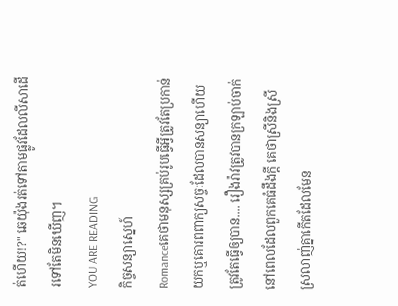ត់ហើយ!?" ឆេយ៉ុងរត់ទៅតាមផ្លូវដែលលីសាដើរទៅតែមិនឃើញ។
YOU ARE READING
កិច្ចសន្យាស្នេហ៍
Romanceគេថាមនុស្សគ្រប់រូបធ្វើអ្វីត្រូវតែប្រកាន់យកឬគោរពពាក្យសច្ចៈដែលបានសន្យាហើយត្រូវតែធ្វើឲ្យបាន.... រឿងរ៉ាវត្រូវបានក្រឡាប់ចាក់នៅពេលដែលពួកគេធំដឹងក្ដី គេថាស្រីនិងស្រីស្រលាញ់គ្នាកើតដែលមែន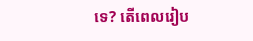ទេ? តើពេលរៀប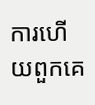ការហើយពួកគេ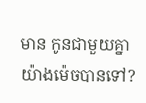មាន កូនជាមួយគ្នាយ៉ាងម៉េចបានទៅ?